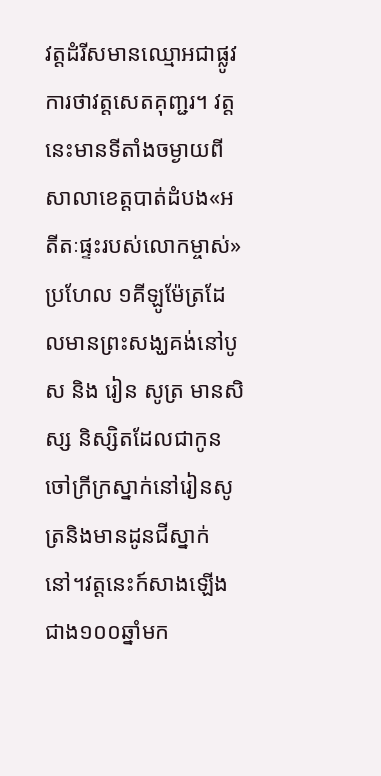វត្តដំរីសមានឈ្មោអជាផ្លូវការថាវត្តសេតគុញ្ជរ។ វត្តនេះមានទីតាំងចម្ងាយពីសាលាខេត្តបាត់ដំបង«អតីតៈផ្ទះរបស់លោកម្ចាស់» ប្រហែល ១គីឡូម៉ែត្រដែលមានព្រះសង្ឃគង់នៅបូស និង រៀន សូត្រ មានសិស្ស និស្សិតដែលជាកូនចៅក្រីក្រស្នាក់នៅរៀនសូត្រនិងមានដូនជីស្នាក់ នៅ។វត្តនេះក៍សាងឡើងជាង១០០ឆ្នាំមក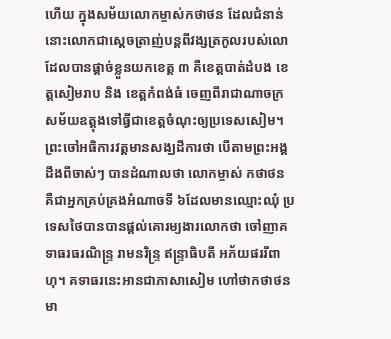ហើយ ក្នុងសម័យលោកម្ចាស់កថាថន ដែលជំនាន់នោះលោកជាស្តេចត្រាញ់បន្តពីវង្សត្រកូលរបស់លោ ដែលបានផ្តាច់ខ្លួនយកខេត្ត ៣ គឺខេត្តបាត់ដំបង ខេត្តសៀមរាប និង ខេត្តកំពង់ធំ ចេញពីរាជាណាចក្រសម័យឧត្តុងទៅធ្វីជាខេត្តចំណុះឲ្យប្រទេសសៀម។ ព្រះចៅអធិការវត្តមានសង្ឃដីការថា បើតាមព្រះអង្គដឹងពីចាស់ៗ បានដំណាលថា លោកម្ចាស់ កថាថន គឺជាអ្នកគ្រប់គ្រងអំណាចទី ៦ដែលមានឈ្មោះឈុំ ប្រទេសថៃបានបានផ្តល់គោរម្យងារលោកថា ចៅញាគទាធរធរណិន្រ្ទ រាមនរិន្រ្ទ ឥន្រ្ទាធិបតី អភ័យផររីពាហុ។ គទាធរនេះអានជាភាសាសៀម ហៅថាកថាថន មា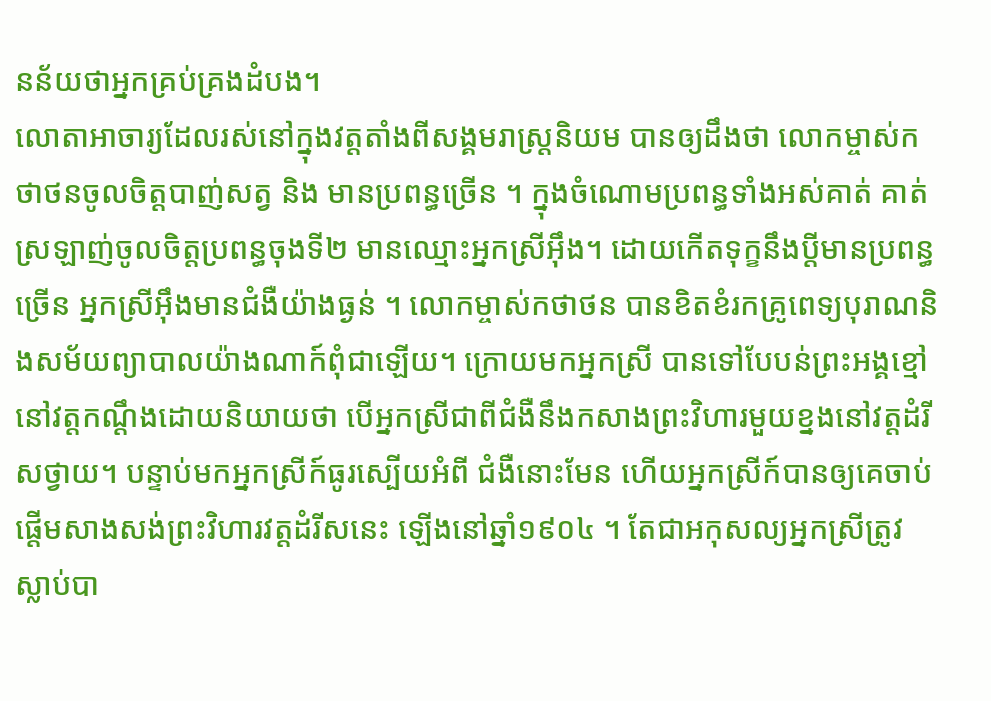នន័យថាអ្នកគ្រប់គ្រងដំបង។
លោតាអាចារ្យដែលរស់នៅក្នុងវត្តតាំងពីសង្គមរាស្រ្តនិយម បានឲ្យដឹងថា លោកម្ចាស់កថាថនចូលចិត្តបាញ់សត្វ និង មានប្រពន្ធច្រើន ។ ក្នុងចំណោមប្រពន្ធទាំងអស់គាត់ គាត់ស្រឡាញ់ចូលចិត្តប្រពន្ធចុងទី២ មានឈ្មោះអ្នកស្រីអ៊ឹង។ ដោយកើតទុក្ខនឹងប្តីមានប្រពន្ធច្រើន អ្នកស្រីអ៊ឹងមានជំងឺយ៉ាងធ្ងន់ ។ លោកម្ចាស់កថាថន បានខិតខំរកគ្រូពេទ្យបុរាណនិងសម័យព្យាបាលយ៉ាងណាក៍ពុំជាឡើយ។ ក្រោយមកអ្នកស្រី បានទៅបែបន់ព្រះអង្គខ្មៅនៅវត្តកណ្តឹងដោយនិយាយថា បើអ្នកស្រីជាពីជំងឺនឹងកសាងព្រះវិហារមួយខ្នងនៅវត្តដំរីសថ្វាយ។ បន្ទាប់មកអ្នកស្រីក៍ធូរស្បើយអំពី ជំងឺនោះមែន ហើយអ្នកស្រីក៍បានឲ្យគេចាប់ផ្តើមសាងសង់ព្រះវិហារវត្តដំរីសនេះ ឡើងនៅឆ្នាំ១៩០៤ ។ តែជាអកុសល្យអ្នកស្រីត្រូវស្លាប់បា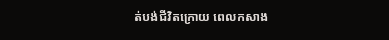ត់បង់ជីវិតក្រោយ ពេលកសាង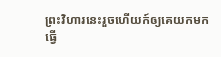ព្រះវិហារនេះរួចហើយក៍ឲ្យគេយកមកធ្វើ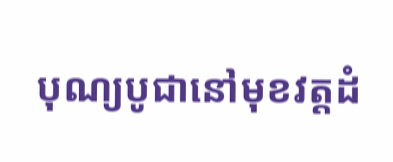បុណ្យបូជានៅមុខវត្តដំ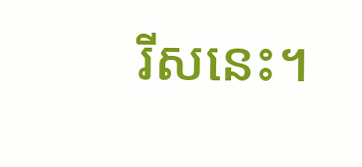រីសនេះ។